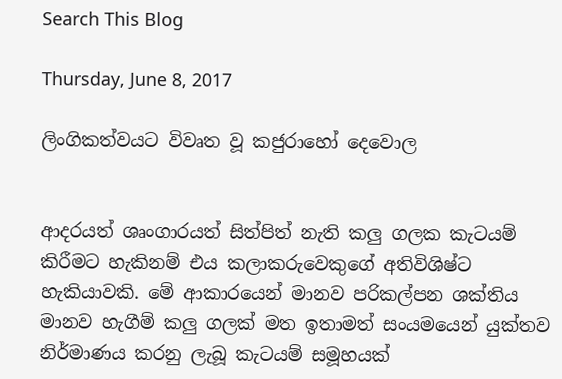Search This Blog

Thursday, June 8, 2017

ලිංගිකත්වයට විවෘත වූ කජුරාහෝ දෙවොල


ආදරයත් ශෘංගාරයත් සිත්පිත් නැති කලු ගලක කැටයම් කිරීමට හැකිනම් එය කලාකරුවෙකුගේ අතිවිශිෂ්ට හැකියාවකි. මේ ආකාරයෙන් මානව පරිකල්පන ශක්තිය මානව හැගීම් කලු ගලක් මත ඉතාමත් සංයමයෙන් යුක්තව නිර්මාණය කරනු ලැබූ කැටයම් සමූහයක්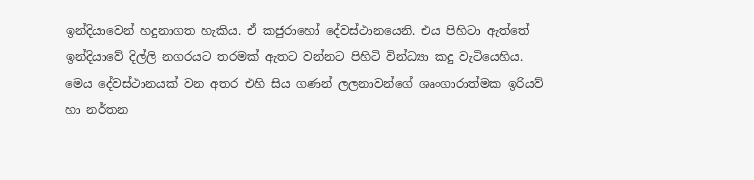ඉන්දියාවෙන් හදුනාගත හැකිය. ඒ කජුරාහෝ දේවස්ථානයෙනි. එය පිහිටා ඇත්තේ ඉන්දියාවේ දිල්ලි නගරයට තරමක් ඇතට වන්නට පිහිටි වින්ධ්‍යා කදු වැටියෙහිය. මෙය දේවස්ථානයක් වන අතර එහි සිය ගණන් ලලනාවන්ගේ ශෘංගාරාත්මක ඉරියව් හා නර්තන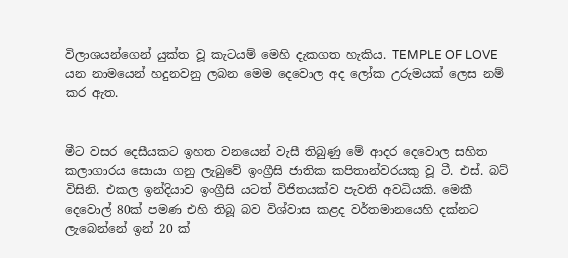විලාශයන්ගෙන් යුක්ත වූ කැටයම් මෙහි දැකගත හැකිය. TEMPLE OF LOVE යන නාමයෙන් හදුනවනු ලබන මෙම දෙවොල අද ලෝක උරුමයක් ලෙස නම් කර ඇත.


මීට වසර දෙසීයකට ඉහත වනයෙන් වැසී තිබුණු මේ ආදර දෙවොල සහිත කලාගාරය සොයා ගනු ලැබුවේ ඉංග්‍රීසි ජාතික කපිතාන්වරයකු වූ ටී. එස්‌. බට්‌ විසිනි. එකල ඉන්දියාව ඉංග්‍රීසි යටත් විජිතයක්‌ව පැවති අවධියකි. මෙකී දෙවොල් 80ක්‌ පමණ එහි තිබූ බව විශ්වාස කළද වර්තමානයෙහි දක්නට ලැබෙන්නේ ඉන් 20 ක්‌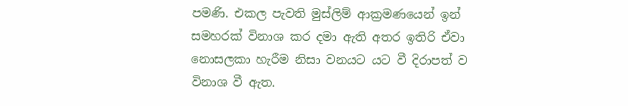පමණි. එකල පැවති මුස්‌ලිම් ආක්‍රමණයෙන් ඉන් සමහරක්‌ විනාශ කර දමා ඇති අතර ඉතිරි ඒවා නොසලකා හැරීම නිසා වනයට යට වී දිරාපත් ව විනාශ වී ඇත.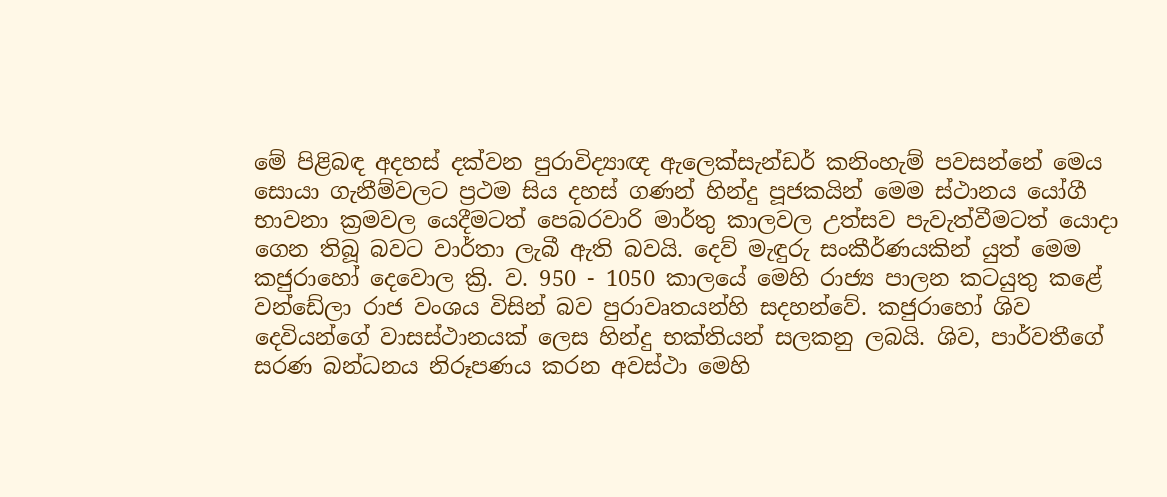මේ පිළිබඳ අදහස්‌ දක්‌වන පුරාවිද්‍යාඥ ඇලෙක්‌සැන්ඩර් කනිංහැම් පවසන්නේ මෙය සොයා ගැනීම්වලට ප්‍රථම සිය දහස්‌ ගණන් හින්දු පූජකයින් මෙම ස්‌ථානය යෝගී භාවනා ක්‍රමවල යෙදීමටත් පෙබරවාරි මාර්තු කාලවල උත්සව පැවැත්වීමටත් යොදා ගෙන තිබූ බවට වාර්තා ලැබී ඇති බවයි. දෙව් මැඳුරු සංකීර්ණයකින් යුත් මෙම කජුරාහෝ දෙවොල ක්‍රි. ව. 950 - 1050 කාලයේ මෙහි රාජ්‍ය පාලන කටයුතු කළේ වන්ඩේලා රාජ වංශය විසින් බව පුරාවෘතයන්හි සදහන්වේ. කජුරාහෝ ශිව දෙවියන්ගේ වාසස්‌ථානයක්‌ ලෙස හින්දු භක්තියන් සලකනු ලබයි. ශිව, පාර්වතීගේ සරණ බන්ධනය නිරූපණය කරන අවස්‌ථා මෙහි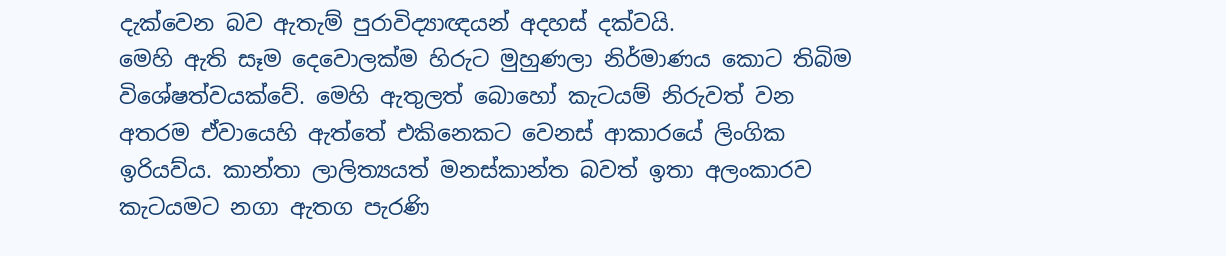දැක්‌වෙන බව ඇතැම් පුරාවිද්‍යාඥයන් අදහස්‌ දක්වයි.
මෙහි ඇති සෑම දෙවොලක්ම හිරුට මුහුණලා නිර්මාණය කොට තිබිම විශේෂත්වයක්වේ. මෙහි ඇතුලත් බොහෝ කැටයම් නිරුවත් වන අතරම ඒවායෙහි ඇත්තේ එකිනෙකට වෙනස් ආකාරයේ ලිංගික ඉරියව්ය. කාන්තා ලාලිත්‍යයත් මනස්කාන්ත බවත් ඉතා අලංකාරව කැටයමට නගා ඇතග පැරණි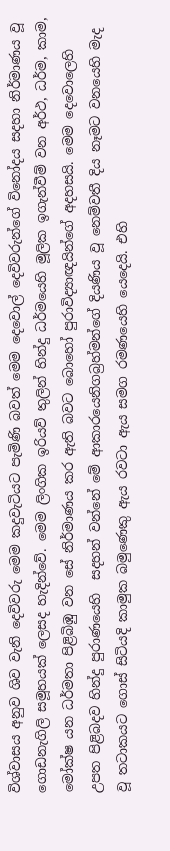විශ්වාසය අනුව ශිව වැනි දෙවිවරු මෙම කදුවැටියට පැමිණි බවත් මෙම දෙවොල් දෙවිවරුන්ගේ විනෝදය සදහා නිර්මාණය වූ ගොඩනැගිලි සමූහයක් ලෙසද හැදින්වේ. මෙම ලිංගික ඉරියව් තුලින් හින්දු ධර්මයෙහි මූලික ඉගැන්වීම් වන අර්ථ, ධර්ම, කාම, මෝක්ෂ යන ධර්මතා පිළිබිඹු වන සේ නිර්මාණය කර ඇති බවට බොහෝ පුරාවිද්‍යාඥයින්ගේ අදහසයි. මෙම දෙවො‍ලෙහි උපත පිළිබදව හින්දු පුරාණයෙහි  සදහන් වන්නේ මේ ආකාරයෙනිගබ්‍රහ්මන්ගේ දියණිය වූ නෙම්වතී දිය නෑමට වනයෙහි මැද වූ තටාකයට ගොස් සිටියදි කාමුක බමුණෙකු ඇය රවටා ඇය සමග රමණයෙහි යෙදෙයි. එහි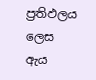ප්‍රතිඵලය ලෙස ඇය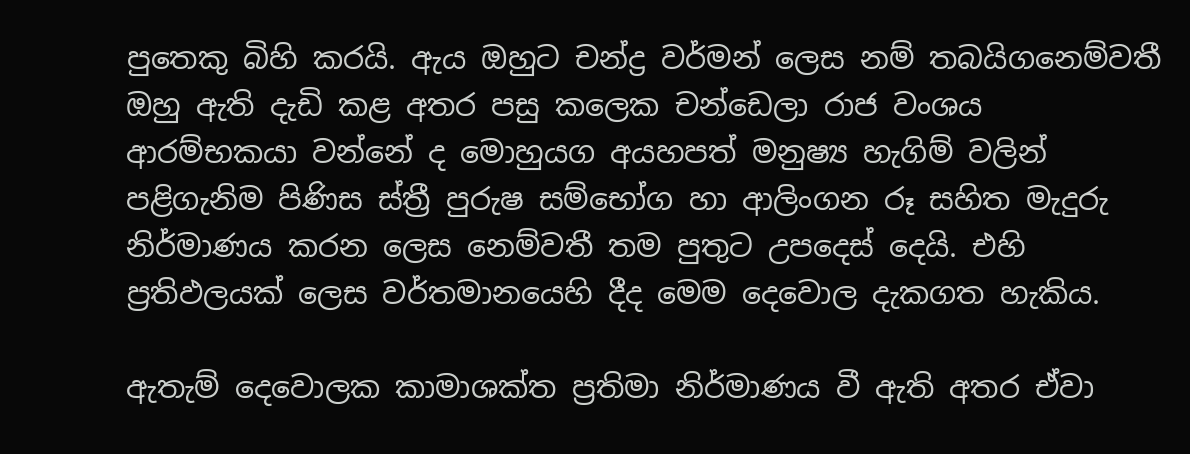පුතෙකු බිහි කරයි. ඇය ඔහුට චන්ද්‍ර වර්මන් ලෙස නම් තබයිගනෙම්වතී ඔහු ඇති දැඩි කළ අතර පසු කලෙක චන්ඩෙලා රාජ වංශය ආරම්භකයා වන්නේ ද මොහුයග අයහපත් මනුෂ්‍ය හැගිම් වලින් පළිගැනිම පිණිස ස්ත්‍රී පුරුෂ සම්භෝග හා ආලිංගන රූ සහිත මැදුරු නිර්මාණය කරන ලෙස නෙම්වතී තම පුතුට උපදෙස් දෙයි. එහි ප්‍රතිඵලයක් ලෙස වර්තමානයෙහි දීද මෙම දෙවොල දැකගත හැකිය.

ඇතැම් දෙවොලක කාමාශක්‌ත ප්‍රතිමා නිර්මාණය වී ඇති අතර ඒවා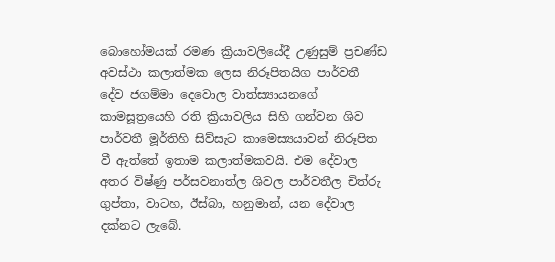බොහෝමයක්‌ රමණ ක්‍රියාවලියේදී උණුසුම් ප්‍රචණ්‌ඩ අවස්‌ථා කලාත්මක ලෙස නිරූපිතයිග පාර්වතී දේව ජගම්මා දෙවොල වාත්ස්‍යායනගේ කාමසූත්‍රයෙහි රති ක්‍රියාවලිය සිහි ගන්වන ශිව පාර්වතී මූර්තිහි සිව්සැට කාමෙස්‍යයාවන් නිරූපිත වී ඇත්තේ ඉතාම කලාත්මකවයි. එම දේවාල අතර විෂ්ණු පර්සවනාත්ල ශිවල පාර්වතීල චිත්රු ගුප්තා, වාටහ, ඊස්‌බා, හනුමාන්, යන දේවාල දක්‌නට ලැබේ.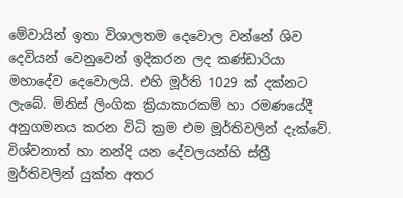මේවායින් ඉතා විශාලතම දෙවොල වන්නේ ශිව දෙවියන් වෙනුවෙන් ඉදිකරන ලද කණ්‌ඩාරියා මහාදේව දෙවොලයි. එහි මූර්ති 1029 ක්‌ දක්‌නට ලැබේ. මිනිස්‌ ලිංගික ක්‍රියාකාරකම් හා රමණයේදී අනුගමනය කරන විධි ක්‍රම එම මූර්තිවලින් දැක්‌වේ. විශ්වනාත් හා නන්දි යන දේවලයන්හි ස්ත්‍රී මුර්තිවලින් යුක්ත අතර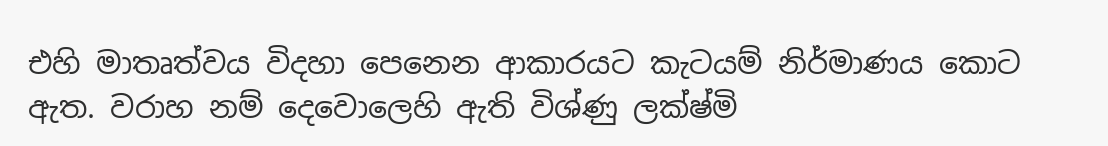එහි මාතෘත්වය විදහා පෙනෙන ආකාරයට කැටයම් නිර්මාණය කොට ඇත. වරාහ නම් දෙවොලෙහි ඇති විශ්ණු ලක්ෂ්මි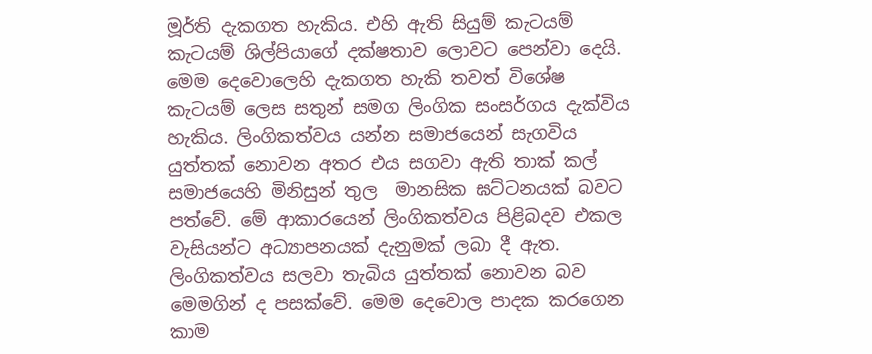මූර්ති දැකගත හැකිය. එහි ඇති සියුම් කැටයම් කැටයම් ශිල්පියාගේ දක්ෂතාව ලොවට පෙන්වා දෙයි. මෙම දෙවොලෙහි දැකගත හැකි තවත් විශේෂ කැටයම් ලෙස සතුන් සමග ලිංගික සංසර්ගය දැක්විය හැකිය. ලිංගිකත්වය යන්න සමාජයෙන් සැගවිය යුත්තක් නොවන අතර එය සගවා ඇති තාක් කල් සමාජයෙහි මිනිසුන් තුල  මානසික ඝට්ටනයක් බවට පත්වේ. මේ ආකාරයෙන් ලිංගිකත්වය පිළිබදව එකල වැසියන්ට අධ්‍යාපනයක් දැනුමක් ලබා දී ඇත. ලිංගිකත්වය සලවා තැබිය යුත්තක් නොවන බව මෙමගින් ද පසක්වේ. මෙම දෙවො‍ල පාදක කරගෙන කාම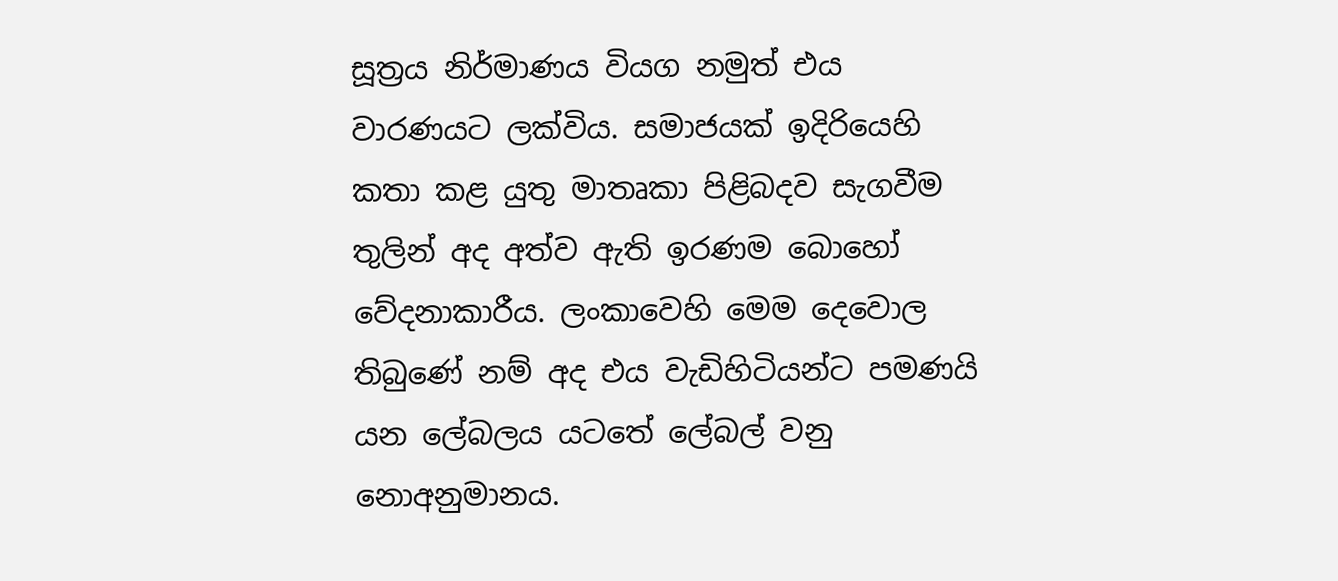සූත්‍රය නිර්මාණය වියග නමුත් එය වාරණයට ලක්විය. සමාජයක් ඉදිරියෙහි කතා කළ යුතු මාතෘකා පිළිබදව සැගවීම තුලින් අද අත්ව ඇති ඉරණම බොහෝ වේදනාකාරීය. ලංකාවෙහි මෙම දෙවොල තිබුණේ නම් අද එය වැඩිහිටියන්ට පමණයි යන ලේබලය යටතේ ලේබල් වනු නොඅනුමානය.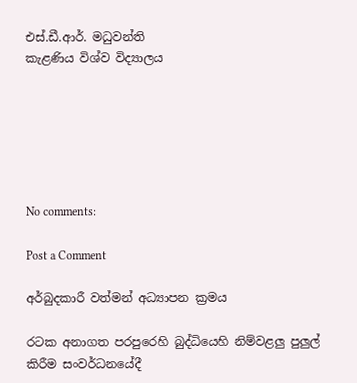එස්.ඩී.ආර්. මධුවන්ති
කැළණිය විශ්ව විද්‍යාලය






No comments:

Post a Comment

අර්බුදකාරී වත්මන් අධ්‍යාපන ක්‍රමය

රටක අනාගත පරපුරෙහි බුද්ධියෙහි නිම්වළලු පුලුල් කිරීම සංවර්ධනයේදී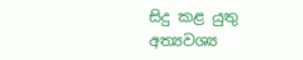සිදු කළ යුතු අත්‍යවශ්‍ය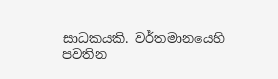සාධකයකි. වර්තමානයෙහි පවතින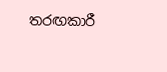තරඟකාරී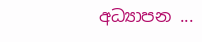අධ්‍යාපන ...